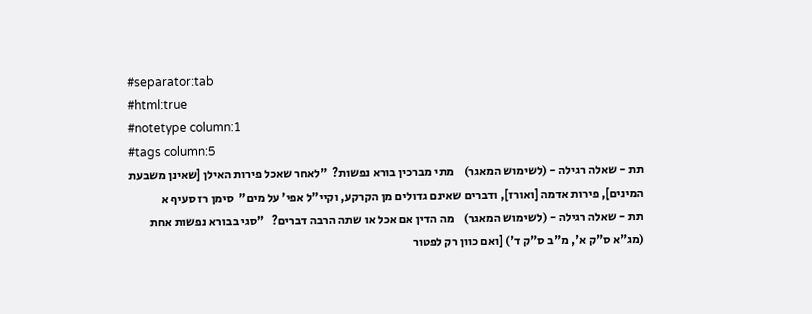#separator:tab
#html:true
#notetype column:1
#tags column:5
תת - שאלה רגילה - (לשימוש המאגר)    מתי מברכין בורא נפשות?  "לאחר שאכל פירות האילן [שאינן משבעת המינים], פירות אדמה [ואורז], ודברים שאינם גדולים מן הקרקע, וקיי"ל אפי' על מים"  סימן רז סעיף א
תת - שאלה רגילה - (לשימוש המאגר)    מה הדין אם אכל או שתה הרבה דברים?   "סגי בבורא נפשות אחת (מג"א ס"ק א', מ"ב ס"ק ד') [ואם כוון רק לפטור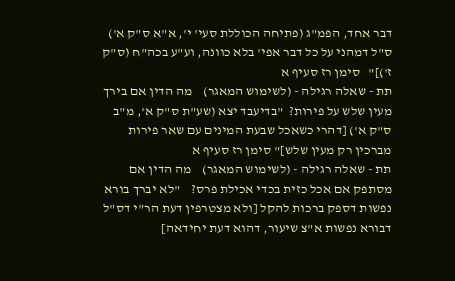דבר אחד, הפמ"ג (פתיחה הכוללת סעי' י', א"א ס"ק א') ס"ל דמהני על כל דבר אפי' בלא כוונה, וע"ע בכה"ח (ס"ק ז')]"   סימן רז סעיף א
תת - שאלה רגילה - (לשימוש המאגר)    מה הדין אם בירך מעין שלש על פירות?  "בדיעבד יצא (שע"ת ס"ק א', מ"ב ס"ק א') [דהרי כשאכל שבעת המינים עם שאר פירות מברכין רק מעין שלש]" סימן רז סעיף א
תת - שאלה רגילה - (לשימוש המאגר)    מה הדין אם מסתפק אם אכל כזית בכדי אכילת פרס?    "לא יברך בורא נפשות דספק ברכות להקל [ולא מצטרפין דעת הר"י דס"ל דבורא נפשות א"צ שיעור, דהוא דעת יחידאה]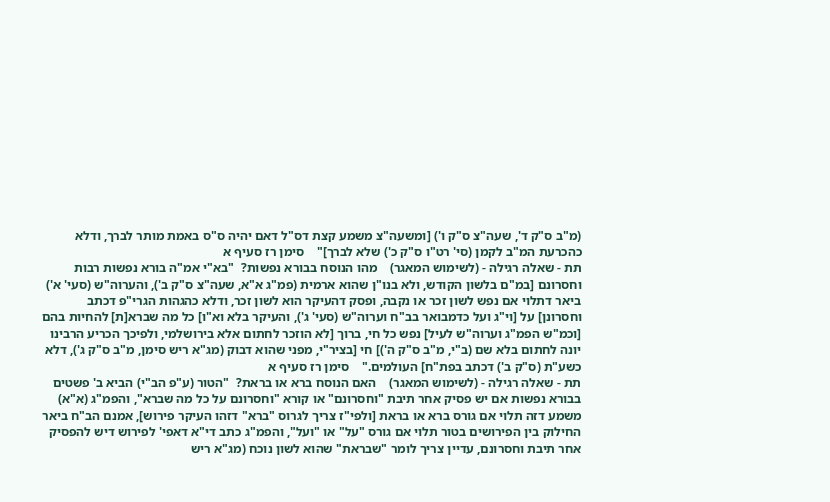(מ"ב ס"ק ד', שעה"צ ס"ק ו') [ומשעה"צ משמע קצת דס"ל דאם יהיה ס"ס באמת מותר לברך, ודלא כהכרעת המ"ב לקמן (סי' רט"ו ס"ק כ') שלא לברך]"    סימן רז סעיף א
תת - שאלה רגילה - (לשימוש המאגר)    מהו הנוסח בבורא נפשות?  "בא"י אמ"ה בורא נפשות רבות וחסרונם [במ"ם בלשון הקודש, ולא בנו"ן שהוא ארמית (פמ"ג א"א, שעה"צ ס"ק ב'), והערוה"ש (סעי' א') ביאר דתלוי אם נפש לשון זכר או נקבה, ופסק דהעיקר הוא לשון זכר, ודלא כהגהות הגרי"פ דכתב וחסרונן] על [וי"ג ועל כדמבואר בב"ח וערוה"ש (סעי' ג'), והעיקר בלא וא"ו] כל מה שברא[ת] להחיות בהם [וכמ"ש הפמ"ג וערוה"ש לעיל] נפש כל חי, ברוך [לא הוזכר לחתום אלא בירושלמי, ולפיכך הכריע הרבינו יונה לחתום בלא שם (ב"י, מ"ב ס"ק ה')] חי [בציר"י, מפני שהוא דבוק (מג"א ריש סימן, מ"ב ס"ק ג'), דלא כשע"ת (ס"ק ב') דכתב בפת"ח] העולמים."    סימן רז סעיף א
תת - שאלה רגילה - (לשימוש המאגר)    האם הנוסח ברא או בראת?  "הטור (ע"פ הב"י) הביא ב' פשטים בבורא נפשות אם יש פסיק אחר תיבת "וחסרונם" או קורא "וחסרונם על כל מה שברא", והפמ"ג (א"א) משמע דזה תלוי אם גורס ברא או בראת [ולפי"ז צריך לגרוס "ברא" דזהו העיקר פירוש], אמנם הב"ח ביאר החילוק בין הפירושים בטור תלוי אם גורס "על" או "ועל", והפמ"ג כתב די"א דאפי' לפירוש דיש להפסיק אחר תיבת וחסרונם, עדיין צריך לומר "שבראת" שהוא לשון נוכח (מג"א ריש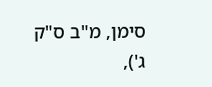סימן, מ"ב ס"ק ג'),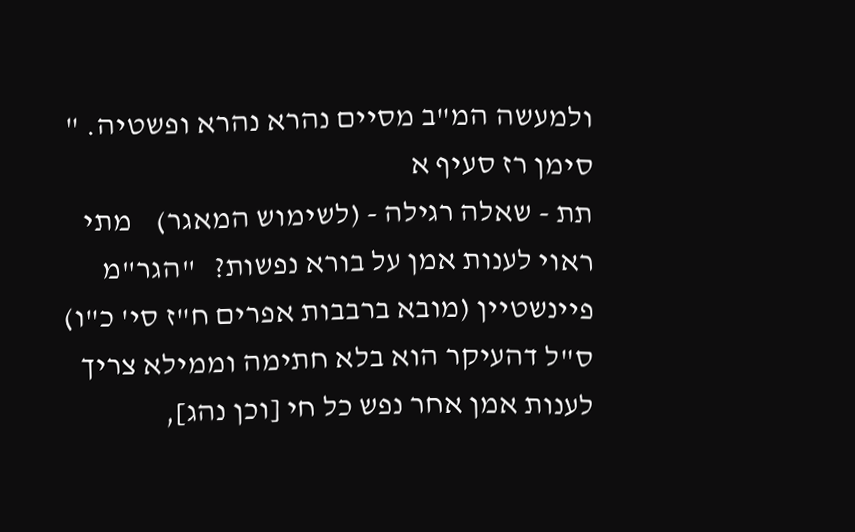ולמעשה המ"ב מסיים נהרא נהרא ופשטיה. "    סימן רז סעיף א
תת - שאלה רגילה - (לשימוש המאגר)    מתי ראוי לענות אמן על בורא נפשות?   "הגר"מ פיינשטיין (מובא ברבבות אפרים ח"ז סי' כ"ו) ס"ל דהעיקר הוא בלא חתימה וממילא צריך לענות אמן אחר נפש כל חי [וכן נהג],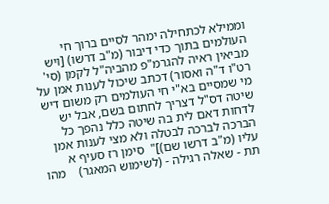וממילא לכתחילה ימהר לסיים ברוך חי העולמים בתוך כדי דיבור (מ"ב דרשו) [ויש מביאין ראיה להגרמ"פ מהביה"ל לקמן (סי' רט"ו ד"ה ואסור) דכתב שיכול לענות אמן על מי שמסיים בא"י חי העולמים רק משום דיש שיטה דס"ל דצריך לחתום בשם, אבל יש לדחות דאם לית בה שיטה כלל נהפך כל הברכה לברכה לבטלה ולא מצי לענות אמן עליו (מ"ב דרשו שם)]"  סימן רז סעיף א
תת - שאלה רגילה - (לשימוש המאגר)    מהו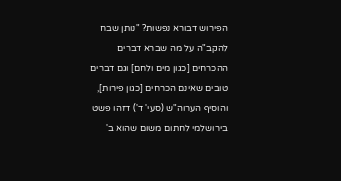הפירוש דבורא נפשות? "נותן שבח להקב"ה על מה שברא דברים ההכרחים [כגון מים ולחם] וגם דברים טובים שאינם הכרחים [כגון פירות], והוסיף הערוה"ש (סעי' ד') דזהו פשט בירושלמי לחתום משום שהוא ב'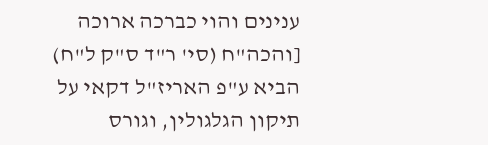ענינים והוי כברכה ארוכה [והכה"ח (סי' ר"ד ס"ק ל"ח) הביא ע"פ האריז"ל דקאי על תיקון הגלגולין, וגורס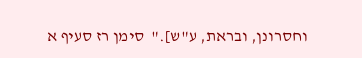וחסרונן, ובראת, ע"ש]."  סימן רז סעיף א